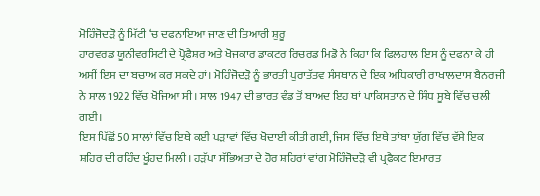ਮੋਹਿੰਜੋਦੜੋ ਨੂੰ ਮਿੱਟੀ ‘ਚ ਦਫਨਾਇਆ ਜਾਣ ਦੀ ਤਿਆਰੀ ਸ਼ੁਰੂ
ਹਾਰਵਰਡ ਯੂਨੀਵਰਸਿਟੀ ਦੇ ਪ੍ਰੋਫੈਸ਼ਰ ਅਤੇ ਖੋਜਕਾਰ ਡਾਕਟਰ ਰਿਚਰਡ ਮਿਡੋ ਨੇ ਕਿਹਾ ਕਿ ਫਿਲਹਾਲ ਇਸ ਨੂੰ ਦਫਨਾ ਕੇ ਹੀ ਅਸੀਂ ਇਸ ਦਾ ਬਚਾਅ ਕਰ ਸਕਦੇ ਹਾਂ। ਮੋਹਿੰਜੋਦੜੋ ਨੂੰ ਭਾਰਤੀ ਪੁਰਾਤੱਤਵ ਸੰਸਥਾਨ ਦੇ ਇਕ ਅਧਿਕਾਰੀ ਰਾਖਾਲਦਾਸ ਬੈਨਰਜੀ ਨੇ ਸਾਲ 1922 ਵਿੱਚ ਖੋਜਿਆ ਸੀ। ਸਾਲ 1947 ਦੀ ਭਾਰਤ ਵੰਡ ਤੋਂ ਬਾਅਦ ਇਹ ਥਾਂ ਪਾਕਿਸਤਾਨ ਦੇ ਸਿੰਧ ਸੂਬੇ ਵਿੱਚ ਚਲੀ ਗਈ।
ਇਸ ਪਿੱਛੋਂ 50 ਸਾਲਾਂ ਵਿੱਚ ਇਥੇ ਕਈ ਪੜਾਵਾਂ ਵਿੱਚ ਖੋਦਾਈ ਕੀਤੀ ਗਈ, ਜਿਸ ਵਿੱਚ ਇਥੇ ਤਾਂਬਾ ਯੁੱਗ ਵਿੱਚ ਵੱਸੇ ਇਕ ਸ਼ਹਿਰ ਦੀ ਰਹਿੰਦ ਖੂੰਹਦ ਮਿਲੀ। ਹੜੱਪਾ ਸੱਭਿਅਤਾ ਦੇ ਹੋਰ ਸ਼ਹਿਰਾਂ ਵਾਂਗ ਮੋਹਿੰਜੋਦੜੋ ਵੀ ਪ੍ਰਫੈਕਟ ਇਮਾਰਤ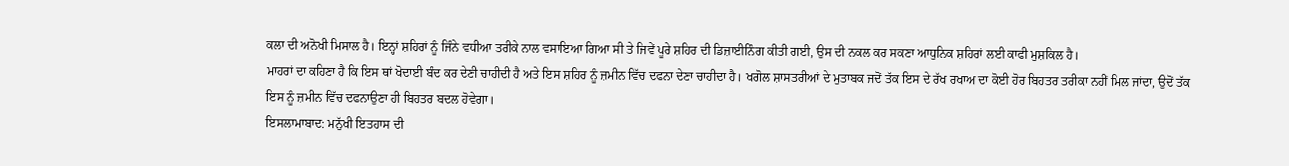ਕਲਾ ਦੀ ਅਨੋਖੀ ਮਿਸਾਲ ਹੈ। ਇਨ੍ਹਾਂ ਸ਼ਹਿਰਾਂ ਨੂੰ ਜਿੰਨੇ ਵਧੀਆ ਤਰੀਕੇ ਨਾਲ ਵਸਾਇਆ ਗਿਆ ਸੀ ਤੇ ਜਿਵੇਂ ਪੂਰੇ ਸ਼ਹਿਰ ਦੀ ਡਿਜ਼ਾਈਨਿੰਗ ਕੀਤੀ ਗਈ, ਉਸ ਦੀ ਨਕਲ ਕਰ ਸਕਣਾ ਆਧੁਨਿਕ ਸ਼ਹਿਰਾਂ ਲਈ ਕਾਫੀ ਮੁਸ਼ਕਿਲ ਹੈ।
ਮਾਹਰਾਂ ਦਾ ਕਹਿਣਾ ਹੈ ਕਿ ਇਸ ਥਾਂ ਖੋਦਾਈ ਬੰਦ ਕਰ ਦੇਣੀ ਚਾਹੀਦੀ ਹੈ ਅਤੇ ਇਸ ਸ਼ਹਿਰ ਨੂੰ ਜ਼ਮੀਨ ਵਿੱਚ ਦਫਨਾ ਦੇਣਾ ਚਾਹੀਦਾ ਹੈ। ਖਗੋਲ ਸ਼ਾਸਤਰੀਆਂ ਦੇ ਮੁਤਾਬਕ ਜਦੋਂ ਤੱਕ ਇਸ ਦੇ ਰੱਖ ਰਖਾਅ ਦਾ ਕੋਈ ਹੋਰ ਬਿਹਤਰ ਤਰੀਕਾ ਨਹੀਂ ਮਿਲ ਜਾਂਦਾ, ਉਦੋਂ ਤੱਕ ਇਸ ਨੂੰ ਜ਼ਮੀਨ ਵਿੱਚ ਦਫਨਾਉਣਾ ਹੀ ਬਿਹਤਰ ਬਦਲ ਹੋਵੇਗਾ।
ਇਸਲਾਮਾਬਾਦ: ਮਨੁੱਖੀ ਇਤਹਾਸ ਦੀ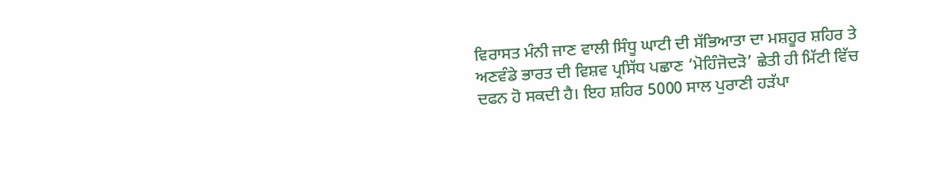ਵਿਰਾਸਤ ਮੰਨੀ ਜਾਣ ਵਾਲੀ ਸਿੰਧੂ ਘਾਟੀ ਦੀ ਸੱਭਿਆਤਾ ਦਾ ਮਸ਼ਹੂਰ ਸ਼ਹਿਰ ਤੇ ਅਣਵੰਡੇ ਭਾਰਤ ਦੀ ਵਿਸ਼ਵ ਪ੍ਰਸਿੱਧ ਪਛਾਣ ‘ਮੋਹਿੰਜੋਦੜੋ’ ਛੇਤੀ ਹੀ ਮਿੱਟੀ ਵਿੱਚ ਦਫਨ ਹੋ ਸਕਦੀ ਹੈ। ਇਹ ਸ਼ਹਿਰ 5000 ਸਾਲ ਪੁਰਾਣੀ ਹੜੱਪਾ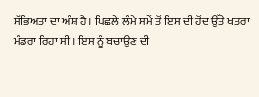ਸੱਭਿਅਤਾ ਦਾ ਅੰਸ਼ ਹੈ। ਪਿਛਲੇ ਲੰਮੇ ਸਮੇਂ ਤੋਂ ਇਸ ਦੀ ਹੋਂਦ ਉੱਤੇ ਖਤਰਾ ਮੰਡਰਾ ਰਿਹਾ ਸੀ। ਇਸ ਨੂੰ ਬਚਾਉਣ ਦੀ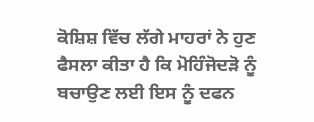ਕੋਸ਼ਿਸ਼ ਵਿੱਚ ਲੱਗੇ ਮਾਹਰਾਂ ਨੇ ਹੁਣ ਫੈਸਲਾ ਕੀਤਾ ਹੈ ਕਿ ਮੋਹਿੰਜੋਦੜੋ ਨੂੰ ਬਚਾਉਣ ਲਈ ਇਸ ਨੂੰ ਦਫਨ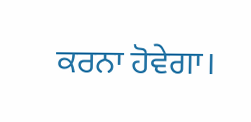ਕਰਨਾ ਹੋਵੇਗਾ।